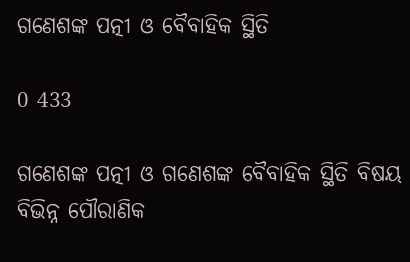ଗଣେଶଙ୍କ ପତ୍ନୀ ଓ ବୈବାହିକ ସ୍ଥିତି

0 433

ଗଣେଶଙ୍କ ପତ୍ନୀ ଓ ଗଣେଶଙ୍କ ବୈବାହିକ ସ୍ଥିତି ବିଷୟ ବିଭିନ୍ନ ପୌରାଣିକ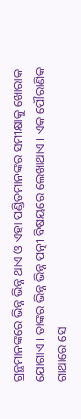ଗ୍ରନ୍ଥମାନଙ୍କରେ ଭିନ୍ନ ଭିନ୍ନ ଥାଏ ଓ ଏହା ପଣ୍ଡିତମାନଙ୍କର ସମୀକ୍ଷାକୁ ଖୋରାକ ଯୋଗାଏ । ତାଙ୍କର ଭିନ୍ନ ଭିନ୍ନ ପତ୍ନୀ ବିଷୟରେ ଲେଖାଥାଏ । ଏକ ପୌରାଣିକ ଗାଥାରେ ସେ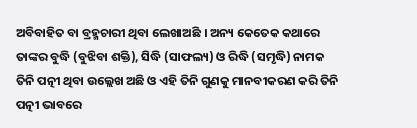ଅବିବାହିତ ବା ବ୍ରହ୍ମଚାରୀ ଥିବା ଲେଖାଅଛି । ଅନ୍ୟ କେତେକ କଥାରେ ତାଙ୍କର ବୁଦ୍ଧି (ବୁଝିବା ଶକ୍ତି), ସିଦ୍ଧି (ସାଫଲ୍ୟ) ଓ ରିଦ୍ଧି (ସମୃଦ୍ଧି) ନାମକ ତିନି ପତ୍ନୀ ଥିବା ଉଲ୍ଲେଖ ଅଛି ଓ ଏହି ତିନି ଗୁଣକୁ ମାନବୀକରଣ କରି ତିନି ପତ୍ନୀ ଭାବରେ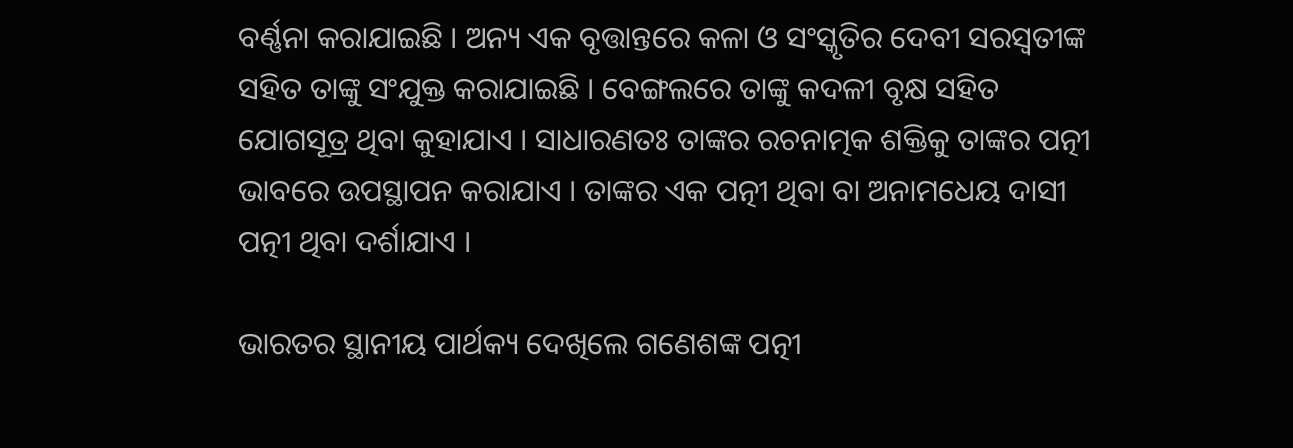ବର୍ଣ୍ଣନା କରାଯାଇଛି । ଅନ୍ୟ ଏକ ବୃତ୍ତାନ୍ତରେ କଳା ଓ ସଂସ୍କୃତିର ଦେବୀ ସରସ୍ୱତୀଙ୍କ ସ‌ହିତ ତାଙ୍କୁ ସଂଯୁକ୍ତ କରାଯାଇଛି । ବେଙ୍ଗଲରେ ତାଙ୍କୁ କଦଳୀ ବୃକ୍ଷ ସ‌ହିତ ଯୋଗସୂତ୍ର ଥିବା କୁହାଯାଏ । ସାଧାରଣତଃ ତାଙ୍କର ରଚନାତ୍ମକ ଶକ୍ତିକୁ ତାଙ୍କର ପତ୍ନୀ ଭାବରେ ଉପସ୍ଥାପନ କରାଯାଏ । ତାଙ୍କର ଏକ ପତ୍ନୀ ଥିବା ବା ଅନାମଧେୟ ଦାସୀ ପତ୍ନୀ ଥିବା ଦର୍ଶାଯାଏ ।

ଭାରତର ସ୍ଥାନୀୟ ପାର୍ଥକ୍ୟ ଦେଖିଲେ ଗଣେଶଙ୍କ ପତ୍ନୀ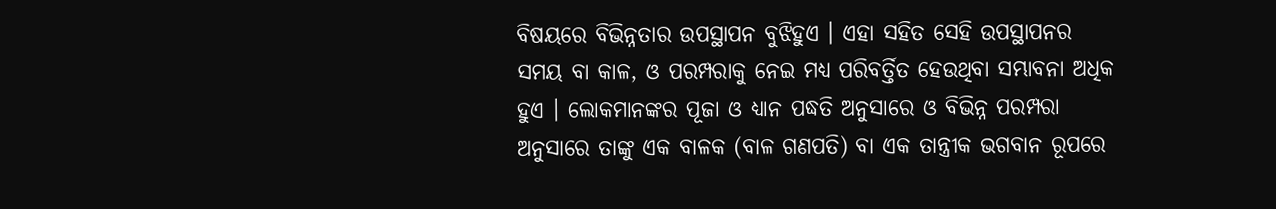ବିଷୟରେ ବିଭିନ୍ନତାର ଉପସ୍ଥାପନ ବୁଝିହୁଏ । ଏହା ସ‌ହିତ ସେହି ଉପସ୍ଥାପନର ସମୟ ବା କାଳ, ଓ ପରମ୍ପରାକୁ ନେଇ ମଧ୍ୟ ପରିବର୍ତ୍ତିତ ହେଉଥିବା ସମ୍ଭାବନା ଅଧିକ ହୁଏ । ଲୋକମାନଙ୍କର ପୂଜା ଓ ଧ୍ୟାନ ପଦ୍ଧତି ଅନୁସାରେ ଓ ବିଭିନ୍ନ ପରମ୍ପରା ଅନୁସାରେ ତାଙ୍କୁ ଏକ ବାଳକ (ବାଳ ଗଣପତି) ବା ଏକ ତାନ୍ତ୍ରୀକ ଭଗବାନ ରୂପରେ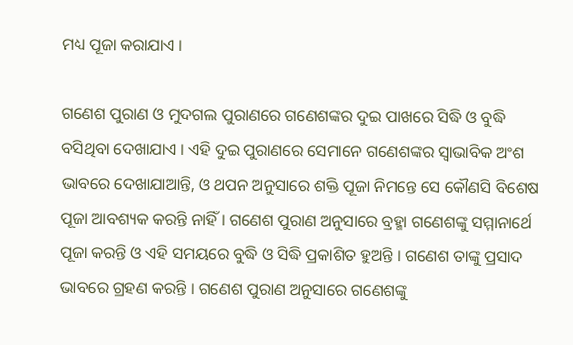ମଧ୍ୟ ପୂଜା କରାଯାଏ ।

ଗଣେଶ ପୁରାଣ ଓ ମୁଦଗଲ ପୁରାଣରେ ଗଣେଶଙ୍କର ଦୁଇ ପାଖରେ ସିଦ୍ଧି ଓ ବୁଦ୍ଧି ବସିଥିବା ଦେଖାଯାଏ । ଏହି ଦୁଇ ପୁରାଣରେ ସେମାନେ ଗଣେଶଙ୍କର ସ୍ୱାଭାବିକ ଅଂଶ ଭାବରେ ଦେଖାଯାଆନ୍ତି, ଓ ଥପନ ଅନୁସାରେ ଶକ୍ତି ପୂଜା ନିମନ୍ତେ ସେ କୌଣସି ବିଶେଷ ପୂଜା ଆବଶ୍ୟକ କରନ୍ତି ନାହିଁ । ଗଣେଶ ପୁରାଣ ଅନୁସାରେ ବ୍ରହ୍ମା ଗଣେଶଙ୍କୁ ସମ୍ମାନାର୍ଥେ ପୂଜା କରନ୍ତି ଓ ଏହି ସମୟରେ ବୁଦ୍ଧି ଓ ସିଦ୍ଧି ପ୍ରକାଶିତ ହୁଅନ୍ତି । ଗଣେଶ ତାଙ୍କୁ ପ୍ରସାଦ ଭାବରେ ଗ୍ରହଣ କରନ୍ତି । ଗଣେଶ ପୁରାଣ ଅନୁସାରେ ଗଣେଶଙ୍କୁ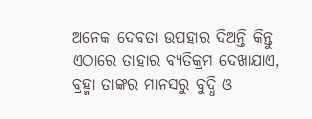ଅନେକ ଦେବତା ଉପ‌ହାର ଦିଅନ୍ତି କିନ୍ତୁ ଏଠାରେ ତାହାର ବ୍ୟତିକ୍ରମ ଦେଖାଯାଏ, ବ୍ରହ୍ମା ତାଙ୍କର ମାନସରୁ ବୁଦ୍ଧି ଓ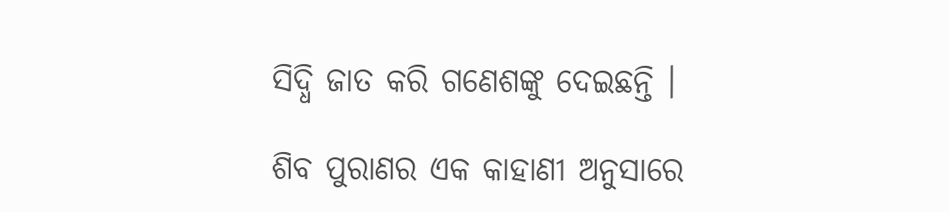ସିଦ୍ଧି ଜାତ କରି ଗଣେଶଙ୍କୁ ଦେଇଛନ୍ତି ।

ଶିବ ପୁରାଣର ଏକ କାହାଣୀ ଅନୁସାରେ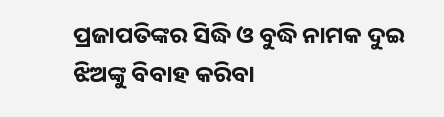ପ୍ରଜାପତିଙ୍କର ସିଦ୍ଧି ଓ ବୁଦ୍ଧି ନାମକ ଦୁଇ ଝିଅଙ୍କୁ ବିବାହ କରିବା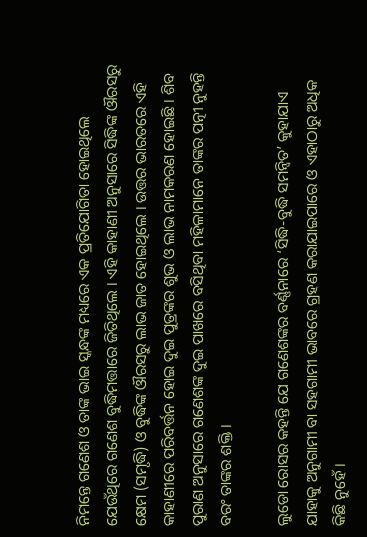ନିମନ୍ତେ ଗଣେଶ ଓ ତାଙ୍କ ଭାଇ ସ୍କନ୍ଧଙ୍କ ମଧ୍ୟରେ ଏକ ପ୍ରତିଯୋଗିତା ହୋଇଥିଲେ ଯେଉଁଥିରେ ଗଣେଶ ବୁଦ୍ଧିମତ୍ତାରେ ଜିତିଥିଲେ । ଏହି କାହାଣୀ ଅନୁସାରେ ସିଦ୍ଧିଙ୍କ ଔରସରୁ କ୍ଷେମ (ସମୃଦ୍ଧି) ଓ ବୁଦ୍ଧିଙ୍କ ଔରସରୁ ଲାଭ ଜାତ ହୋଇଥିଲେ । ଉତ୍ତର ଭାରତରେ ଏହି କାହାଣୀରେ ପରିବର୍ତ୍ତନ ହୋଇ ଦୁଇ ପୁତ୍ରଙ୍କର ଶୁଭ ଓ ଲାଭ ନାମକରଣ ହୋଇଛି । ଶିବ ପୁରାଣ ଅନୁସାରେ ଗଣେଶଙ୍କ ଦୁଇ ପାଖରେ ବସିଥିବା ମହିଳାମାନେ ତାଙ୍କର ପତ୍ନୀ ନୁହନ୍ତି ବରଂ ତାଙ୍କର ଶକ୍ତି ।

ଲୁଡୋ ରୋସର କ‌ହନ୍ତି ଯେ ଗଣେଶଙ୍କର ବର୍ଣ୍ଣନାରେ ‘ସିଦ୍ଧି-ବୁଦ୍ଧି ସମନ୍ୱିତ’ କୁହାଯାଏ ଯାହାକୁ ଅନୁଗାମୀ ବା ସ‌ହଗାମୀ ଭାବରେ ଗ୍ରହଣ କରାଯାଇପାରେ ଓ ଏହାଠାରୁ ଅଧିକ କିଛି ନୁହେଁ ।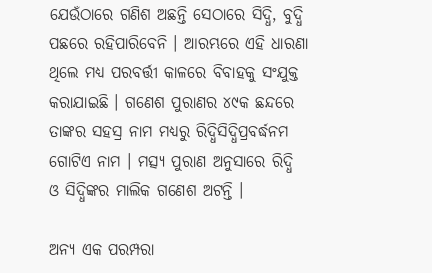ଯେଉଁଠାରେ ଗଣିଶ ଅଛନ୍ତି ସେଠାରେ ସିଦ୍ଧି, ବୁଦ୍ଧି ପଛରେ ରହିପାରିବେନି । ଆରମ୍ଭରେ ଏହି ଧାରଣା ଥିଲେ ମଧ୍ୟ ପରବର୍ତ୍ତୀ କାଳରେ ବିବାହକୁ ସଂଯୁକ୍ତ କରାଯାଇଛି । ଗଣେଶ ପୁରାଣର ୪୯କ ଛନ୍ଦରେ ତାଙ୍କର ସ‌ହସ୍ର ନାମ ମଧ୍ୟରୁ ରିଦ୍ଧିସିଦ୍ଧିପ୍ରବର୍ଦ୍ଧନମ ଗୋଟିଏ ନାମ । ମତ୍ସ୍ୟ ପୁରାଣ ଅନୁସାରେ ରିଦ୍ଧି ଓ ସିଦ୍ଧିଙ୍କର ମାଲିକ ଗଣେଶ ଅଟନ୍ତି ।

ଅନ୍ୟ ଏକ ପରମ୍ପରା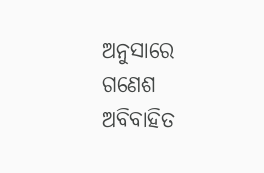ଅନୁସାରେ ଗଣେଶ ଅବିବାହିତ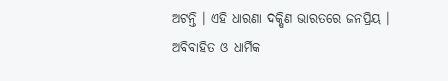ଅଟନ୍ତି । ଏହି ଧାରଣା ଦକ୍ଷିଣ ଭାରତରେ ଜନପ୍ରିୟ । ଅବିବାହିତ ଓ ଧାର୍ମିକ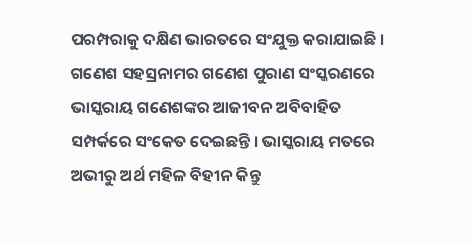ପରମ୍ପରାକୁ ଦକ୍ଷିଣ ଭାରତରେ ସଂଯୁକ୍ତ କରାଯାଇଛି । ଗଣେଶ ସ‌ହସ୍ରନାମର ଗଣେଶ ପୁରାଣ ସଂସ୍କରଣରେ ଭାସ୍କରାୟ ଗଣେଶଙ୍କର ଆଜୀବନ ଅବିବାହିତ ସମ୍ପର୍କରେ ସଂକେତ ଦେଇଛନ୍ତି । ଭାସ୍କରାୟ ମତରେ ଅଭୀରୁ ଅର୍ଥ ମହିଳ ବିହୀନ କିନ୍ତୁ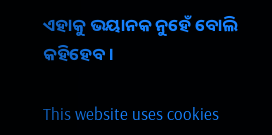ଏହାକୁ ଭୟାନ‌କ ନୁହେଁ ବୋଲି କ‌ହିହେବ ।

This website uses cookies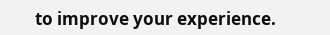to improve your experience.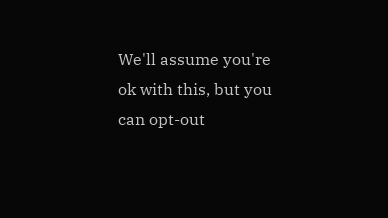We'll assume you're ok with this, but you can opt-out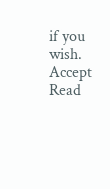if you wish. Accept Read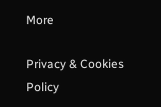More

Privacy & Cookies Policy